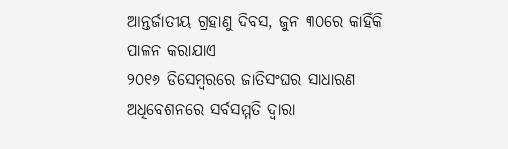ଆନ୍ତର୍ଜାତୀୟ ଗ୍ରହାଣୁ ଦିବସ, ଜୁନ ୩୦ରେ କାହିଁକି ପାଳନ କରାଯାଏ
୨୦୧୬ ଡିସେମ୍ବରରେ ଜାତିସଂଘର ସାଧାରଣ ଅଧିବେଶନରେ ସର୍ବସମ୍ମତି ଦ୍ଵାରା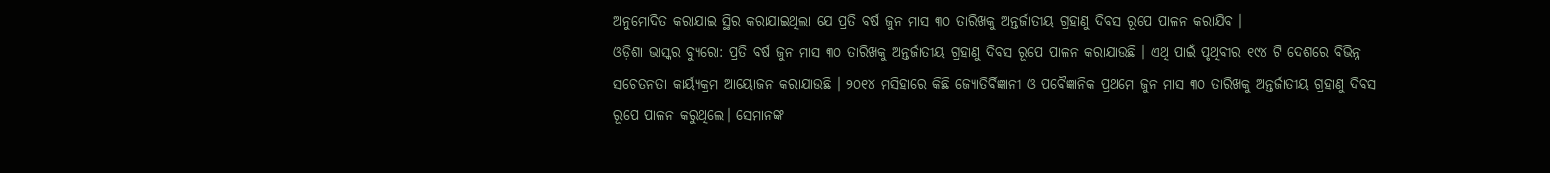ଅନୁମୋଦିତ କରାଯାଇ ସ୍ଥିର କରାଯାଇଥିଲା ଯେ ପ୍ରତି ବର୍ଷ ଜୁନ ମାସ ୩୦ ତାରିଖକୁ ଅନ୍ତର୍ଜାତୀୟ ଗ୍ରହାଣୁ ଦିବସ ରୂପେ ପାଳନ କରାଯିବ ।
ଓଡ଼ିଶା ଭାସ୍କର ବ୍ୟୁରୋ: ପ୍ରତି ବର୍ଷ ଜୁନ ମାସ ୩୦ ତାରିଖକୁ ଅନ୍ତର୍ଜାତୀୟ ଗ୍ରହାଣୁ ଦିବସ ରୂପେ ପାଳନ କରାଯାଉଛି । ଏଥି ପାଇଁ ପୃଥିବୀର ୧୯୪ ଟି ଦେଶରେ ବିଭିନ୍ନ ସଚେତନତା କାର୍ୟ୍ୟକ୍ରମ ଆୟୋଜନ କରାଯାଉଛି । ୨୦୧୪ ମସିହାରେ କିଛି ଜ୍ୟୋତିର୍ବିଜ୍ଞାନୀ ଓ ପବୈଜ୍ଞାନିକ ପ୍ରଥମେ ଜୁନ ମାସ ୩୦ ତାରିଖକୁ ଅନ୍ତର୍ଜାତୀୟ ଗ୍ରହାଣୁ ଦିବସ ରୂପେ ପାଳନ କରୁଥିଲେ। ସେମାନଙ୍କ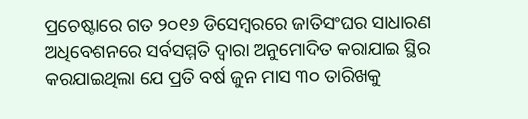ପ୍ରଚେଷ୍ଟାରେ ଗତ ୨୦୧୬ ଡିସେମ୍ବରରେ ଜାତିସଂଘର ସାଧାରଣ ଅଧିବେଶନରେ ସର୍ବସମ୍ମତି ଦ୍ଵାରା ଅନୁମୋଦିତ କରାଯାଇ ସ୍ଥିର କରଯାଇଥିଲା ଯେ ପ୍ରତି ବର୍ଷ ଜୁନ ମାସ ୩୦ ତାରିଖକୁ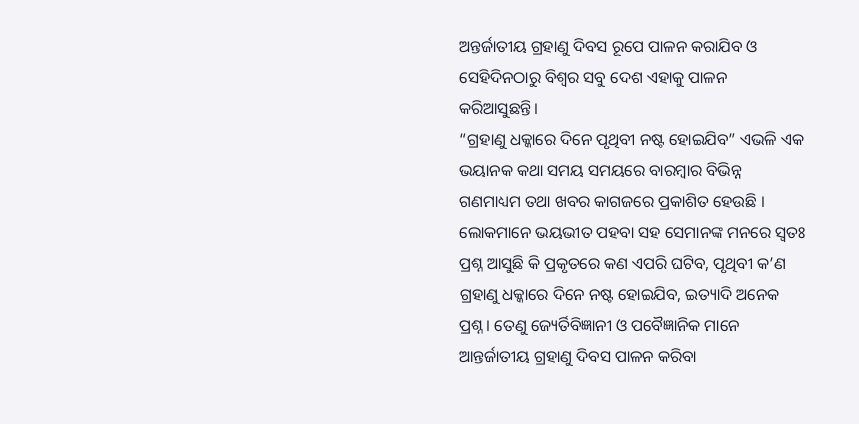ଅନ୍ତର୍ଜାତୀୟ ଗ୍ରହାଣୁ ଦିବସ ରୂପେ ପାଳନ କରାଯିବ ଓ ସେହିଦିନଠାରୁ ବିଶ୍ଵର ସବୁ ଦେଶ ଏହାକୁ ପାଳନ କରିଆସୁଛନ୍ତି।
“ଗ୍ରହାଣୁ ଧକ୍କାରେ ଦିନେ ପୃଥିବୀ ନଷ୍ଟ ହୋଇଯିବ” ଏଭଳି ଏକ ଭୟାନକ କଥା ସମୟ ସମୟରେ ବାରମ୍ବାର ବିଭିନ୍ନ ଗଣମାଧ୍ୟମ ତଥା ଖବର କାଗଜରେ ପ୍ରକାଶିତ ହେଉଛି । ଲୋକମାନେ ଭୟଭୀତ ପହବା ସହ ସେମାନଙ୍କ ମନରେ ସ୍ଵତଃ ପ୍ରଶ୍ନ ଆସୁଛି କି ପ୍ରକୃତରେ କଣ ଏପରି ଘଟିବ, ପୃଥିବୀ କ’ଣ ଗ୍ରହାଣୁ ଧକ୍କାରେ ଦିନେ ନଷ୍ଟ ହୋଇଯିବ, ଇତ୍ୟାଦି ଅନେକ ପ୍ରଶ୍ନ। ତେଣୁ ଜ୍ୟେର୍ତିବିଜ୍ଞାନୀ ଓ ପବୈଜ୍ଞାନିକ ମାନେ ଆନ୍ତର୍ଜାତୀୟ ଗ୍ରହାଣୁ ଦିବସ ପାଳନ କରିବା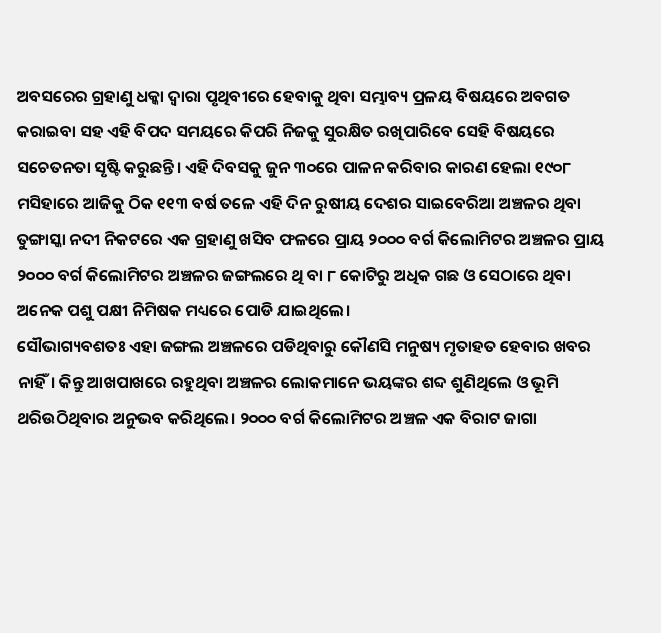ଅବସରେର ଗ୍ରହାଣୁ ଧକ୍କା ଦ୍ଵାରା ପୃଥିବୀରେ ହେବାକୁ ଥିବା ସମ୍ଭାବ୍ୟ ପ୍ରଳୟ ବିଷୟରେ ଅବଗତ କରାଇବା ସହ ଏହି ବିପଦ ସମୟରେ କିପରି ନିଜକୁ ସୁରକ୍ଷିତ ରଖିପାରିବେ ସେହି ବିଷୟରେ ସଚେତନତା ସୃଷ୍ଟି କରୁଛନ୍ତି। ଏହି ଦିବସକୁ ଜୁନ ୩୦ରେ ପାଳନ କରିବାର କାରଣ ହେଲା ୧୯୦୮ ମସିହାରେ ଆଜିକୁ ଠିକ ୧୧୩ ବର୍ଷ ତଳେ ଏହି ଦିନ ରୁଷୀୟ ଦେଶର ସାଇବେରିଆ ଅଞ୍ଚଳର ଥିବା ତୁଙ୍ଗାସ୍କା ନଦୀ ନିକଟରେ ଏକ ଗ୍ରହାଣୁ ଖସିବ ଫଳରେ ପ୍ରାୟ ୨୦୦୦ ବର୍ଗ କିଲୋମିଟର ଅଞ୍ଚଳର ପ୍ରାୟ ୨୦୦୦ ବର୍ଗ କିଲୋମିଟର ଅଞ୍ଚଳର ଜଙ୍ଗଲରେ ଥି ବା ୮ କୋଟିରୁ ଅଧିକ ଗଛ ଓ ସେଠାରେ ଥିବା ଅନେକ ପଶୁ ପକ୍ଷୀ ନିମିଷକ ମଧ୍ୟରେ ପୋଡି ଯାଇଥିଲେ।
ସୌଭାଗ୍ୟବଶତଃ ଏହା ଜଙ୍ଗଲ ଅଞ୍ଚଳରେ ପଡିଥିବାରୁ କୌଣସି ମନୁଷ୍ୟ ମୃତାହତ ହେବାର ଖବର ନାହିଁ। କିନ୍ତୁ ଆଖପାଖରେ ରହୁଥିବା ଅଞ୍ଚଳର ଲୋକମାନେ ଭୟଙ୍କର ଶବ୍ଦ ଶୁଣିଥିଲେ ଓ ଭୂମି ଥରିଉଠିଥିବାର ଅନୁଭବ କରିଥିଲେ। ୨୦୦୦ ବର୍ଗ କିଲୋମିଟର ଅଞ୍ଚଳ ଏକ ବିରାଟ ଜାଗା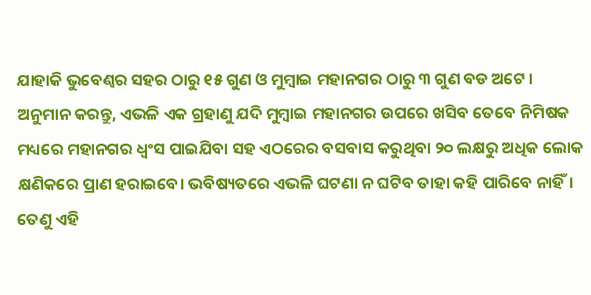ଯାହାକି ଭୁବେଣ୍ଵର ସହର ଠାରୁ ୧୫ ଗୁଣ ଓ ମୁମ୍ବାଇ ମହାନଗର ଠାରୁ ୩ ଗୁଣ ବଡ ଅଟେ । ଅନୁମାନ କରନ୍ତୁ, ଏଭଳି ଏକ ଗ୍ରହାଣୁ ଯଦି ମୁମ୍ବାଇ ମହାନଗର ଉପରେ ଖସିବ ତେବେ ନିମିଷକ ମଧ୍ୟରେ ମହାନଗର ଧ୍ଵଂସ ପାଇଯିବା ସହ ଏଠରେର ବସବାସ କରୁଥିବା ୨୦ ଲକ୍ଷରୁ ଅଧିକ ଲୋକ କ୍ଷଣିକରେ ପ୍ରାଣ ହରାଇବେ। ଭବିଷ୍ୟତରେ ଏଭଳି ଘଟଣା ନ ଘଟିବ ତାହା କହି ପାରିବେ ନାହିଁ। ତେଣୁ ଏହି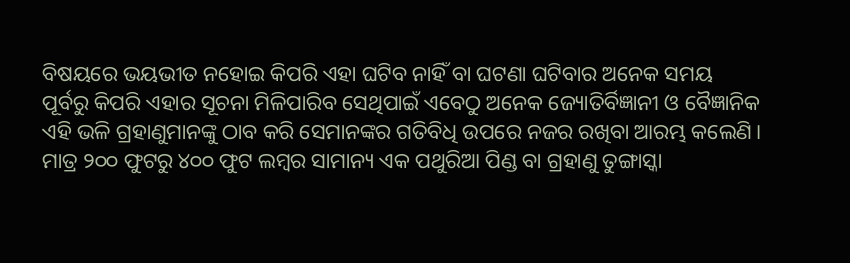ବିଷୟରେ ଭୟଭୀତ ନହୋଇ କିପରି ଏହା ଘଟିବ ନାହିଁ ବା ଘଟଣା ଘଟିବାର ଅନେକ ସମୟ ପୂର୍ବରୁ କିପରି ଏହାର ସୂଚନା ମିଳିପାରିବ ସେଥିପାଇଁ ଏବେଠୁ ଅନେକ ଜ୍ୟୋତିର୍ବିଜ୍ଞାନୀ ଓ ବୈଜ୍ଞାନିକ ଏହି ଭଳି ଗ୍ରହାଣୁମାନଙ୍କୁ ଠାବ କରି ସେମାନଙ୍କର ଗତିବିଧି ଉପରେ ନଜର ରଖିବା ଆରମ୍ଭ କଲେଣି।
ମାତ୍ର ୨୦୦ ଫୁଟରୁ ୪୦୦ ଫୁଟ ଲମ୍ବର ସାମାନ୍ୟ ଏକ ପଥୁରିଆ ପିଣ୍ଡ ବା ଗ୍ରହାଣୁ ତୁଙ୍ଗାସ୍କା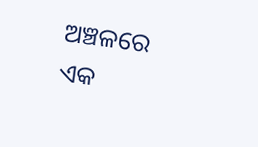ଅଞ୍ଚଳରେ ଏକ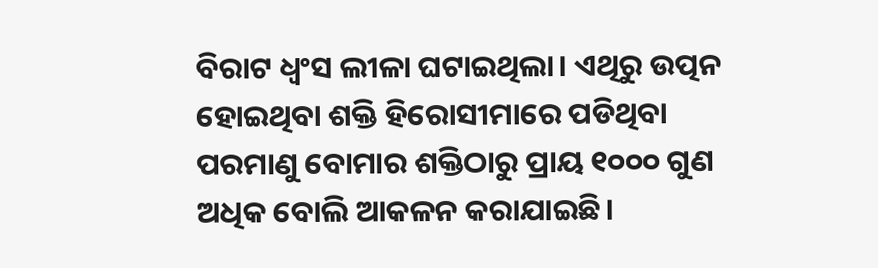ବିରାଟ ଧ୍ଵଂସ ଲୀଳା ଘଟାଇଥିଲା। ଏଥିରୁ ଉତ୍ପନ ହୋଇଥିବା ଶକ୍ତି ହିରୋସୀମାରେ ପଡିଥିବା ପରମାଣୁ ବୋମାର ଶକ୍ତିଠାରୁ ପ୍ରାୟ ୧୦୦୦ ଗୁଣ ଅଧିକ ବୋଲି ଆକଳନ କରାଯାଇଛି।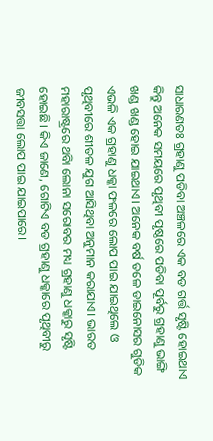ସାଧାରଣତଃ ଗ୍ରହାଣୁ ପଡିବା ଅଞ୍ଚଳରେ ଏକ ବଡ ଗର୍ତ୍ତ ସୃଷ୍ଟି ହୋଇଥାଏ କିନ୍ତୁ ଅନେକ ସମୟରେ ପୃଥିବୀ ପୃଷ୍ଠରେ ପଡିବା ପୂର୍ବରୁ ଗ୍ରହାଣୁ ଭାଙ୍ଗି ଖଣ୍ଡ ଖଣ୍ଡ ହୋଇ ଯାଇଥାଏ। ଅନେକ ବର୍ଷ ତଳେ ଡାଇନୋସର ଗୁଡିକ ଏଭଳି ଏକ ଗ୍ରହାଣୁ ଧକ୍କା ଫଳରେ ଲୋପ ପାଇ ଯାଇଥିଲେ ଓ ପୃଥିବୀରେ ଶୀତଳ ଯୁଗ ଆସିଥିବା ଅନୁମାନ କରାଯାଏ। ଭାରତ ମହାରାଷ୍ଟ୍ରରେ ଥବିା ଲୋନା ସରୋବର ମଧ୍ୟ ଗ୍ରହାଣୁ ଧକ୍କାରୁ ସୃଷ୍ଟି ହୋଇଛି। କିଏ ଜାଣେ, ଗୋଟିଏ ବଡ ଗ୍ରହାଣୁ ଧକ୍କାରେ ପୃଥିବୀରୁ ଜୀବସତ୍ତା ଲୋପ ପାଇ ଯାଇପାରେ।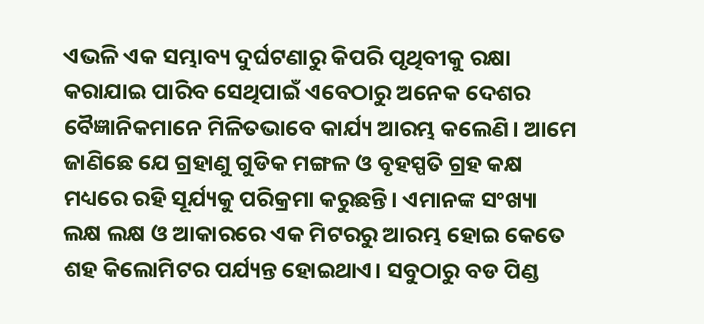ଏଭଳି ଏକ ସମ୍ଭାବ୍ୟ ଦୁର୍ଘଟଣାରୁ କିପରି ପୃଥିବୀକୁ ରକ୍ଷା କରାଯାଇ ପାରିବ ସେଥିପାଇଁ ଏବେଠାରୁ ଅନେକ ଦେଶର ବୈଜ୍ଞାନିକମାନେ ମିଳିତଭାବେ କାର୍ଯ୍ୟ ଆରମ୍ଭ କଲେଣି। ଆମେ ଜାଣିଛେ ଯେ ଗ୍ରହାଣୁ ଗୁଡିକ ମଙ୍ଗଳ ଓ ବୃହସ୍ପତି ଗ୍ରହ କକ୍ଷ ମଧ୍ୟରେ ରହି ସୂର୍ଯ୍ୟକୁ ପରିକ୍ରମା କରୁଛନ୍ତି। ଏମାନଙ୍କ ସଂଖ୍ୟା ଲକ୍ଷ ଲକ୍ଷ ଓ ଆକାରରେ ଏକ ମିଟରରୁ ଆରମ୍ଭ ହୋଇ କେତେ ଶହ କିଲୋମିଟର ପର୍ଯ୍ୟନ୍ତ ହୋଇଥାଏ। ସବୁଠାରୁ ବଡ ପିଣ୍ଡ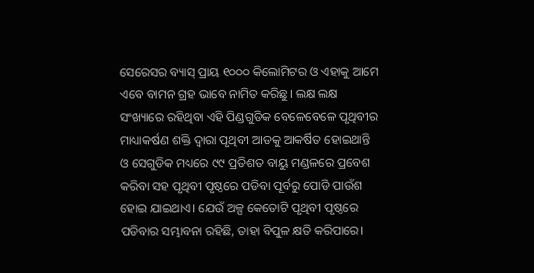ସେରେସର ବ୍ୟାସ୍ ପ୍ରାୟ ୧୦୦୦ କିଲୋମିଟର ଓ ଏହାକୁ ଆମେ ଏବେ ବାମନ ଗ୍ରହ ଭାବେ ନାମିତ କରିଛୁ। ଲକ୍ଷ ଲକ୍ଷ ସଂଖ୍ୟାରେ ରହିଥିବା ଏହି ପିଣ୍ଡଗୁଡିକ ବେଳେବେଳେ ପୃଥିବୀର ମାଧ୍ୟାକର୍ଷଣ ଶକ୍ତି ଦ୍ଵାରା ପୃଥିବୀ ଆଡକୁ ଆକର୍ଷିତ ହୋଇଥାନ୍ତି ଓ ସେଗୁଡିକ ମଧ୍ୟରେ ୯୯ ପ୍ରତିଶତ ବାୟୁ ମଣ୍ଡଳରେ ପ୍ରବେଶ କରିବା ସହ ପୃଥିବୀ ପୃଷ୍ଠରେ ପଡିବା ପୂର୍ବରୁ ପୋଡି ପାଉଁଶ ହୋଇ ଯାଇଥାଏ। ଯେଉଁ ଅଳ୍ପ କେତୋଟି ପୃଥିବୀ ପୃଷ୍ଠରେ ପଡିବାର ସମ୍ଭାବନା ରହିଛି, ତାହା ବିପୁଳ କ୍ଷତି କରିପାରେ।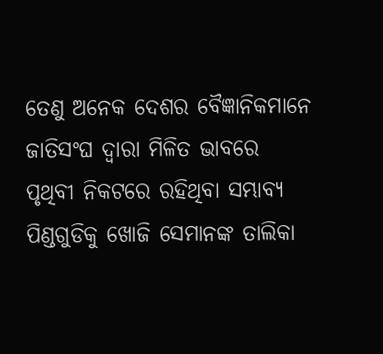ତେଣୁ ଅନେକ ଦେଶର ବୈଜ୍ଞାନିକମାନେ ଜାତିସଂଘ ଦ୍ଵାରା ମିଳିତ ଭାବରେ ପୃଥିବୀ ନିକଟରେ ରହିଥିବା ସମ୍ଭାବ୍ୟ ପିଣ୍ଡଗୁଡିକୁ ଖୋଜି ସେମାନଙ୍କ ତାଲିକା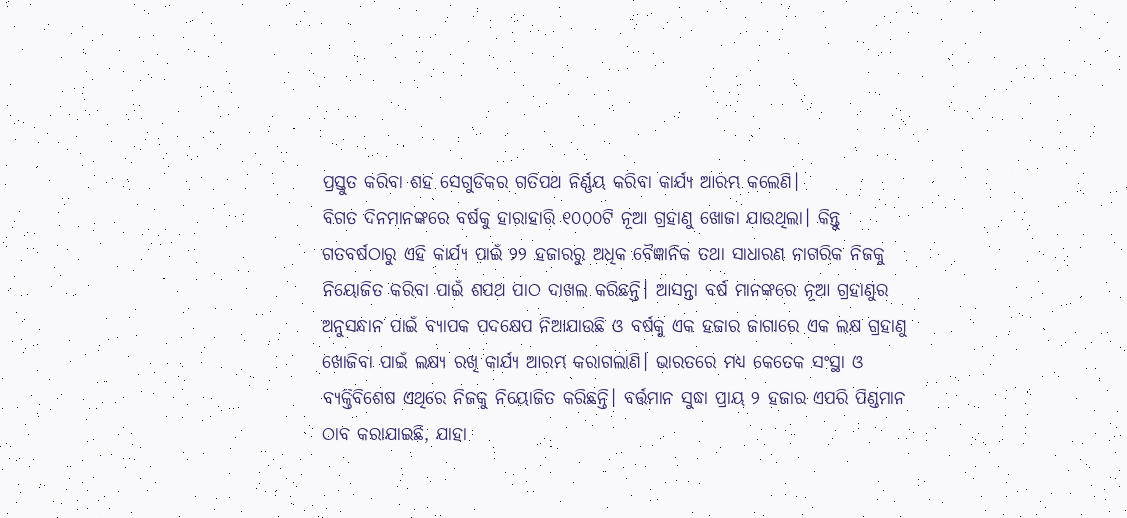ପ୍ରସ୍ତୁତ କରିବା ଶହ ସେଗୁଡିକର ଗତିପଥ ନିର୍ଣ୍ଣୟ କରିବା କାର୍ଯ୍ୟ ଆରମ୍ଭ କଲେଣି।
ବିଗତ ଦିନମାନଙ୍କରେ ବର୍ଷକୁ ହାରାହାରି ୧୦୦୦ଟି ନୂଆ ଗ୍ରହାଣୁ ଖୋଜା ଯାଉଥିଲା। କିନ୍ତୁ ଗତବର୍ଷଠାରୁ ଏହି କାର୍ଯ୍ୟ ପାଇଁ ୨୨ ହଜାରରୁ ଅଧିକ ବୈଜ୍ଞାନିକ ତଥା ସାଧାରଣ ନାଗରିକ ନିଜକୁ ନିୟୋଜିତ କରିବା ପାଇଁ ଶପଥ ପାଠ ଦାଖଲ କରିଛନ୍ତି। ଆସନ୍ତା ବର୍ଷ ମାନଙ୍କରେ ନୂଆ ଗ୍ରହାଣୁର ଅନୁସନ୍ଧାନ ପାଇଁ ବ୍ୟାପକ ପଦକ୍ଷେପ ନିଆଯାଉଛି ଓ ବର୍ଷକୁ ଏକ ହଜାର ଜାଗାରେ ଏକ ଲକ୍ଷ ଗ୍ରହାଣୁ ଖୋଜିବା ପାଇଁ ଲକ୍ଷ୍ୟ ରଖି କାର୍ଯ୍ୟ ଆରମ୍ଭ କରାଗଲାଣି। ଭାରତରେ ମଧ୍ୟ କେତେକ ସଂସ୍ଥା ଓ ବ୍ୟକ୍ତିବିଶେଷ ଏଥିରେ ନିଜକୁ ନିୟୋଜିତ କରିଛନ୍ତି। ବର୍ତ୍ତମାନ ସୁଦ୍ଧା ପ୍ରାୟ ୨ ହଜାର ଏପରି ପିଣ୍ଡମାନ ଠାବ କରାଯାଇଛି, ଯାହା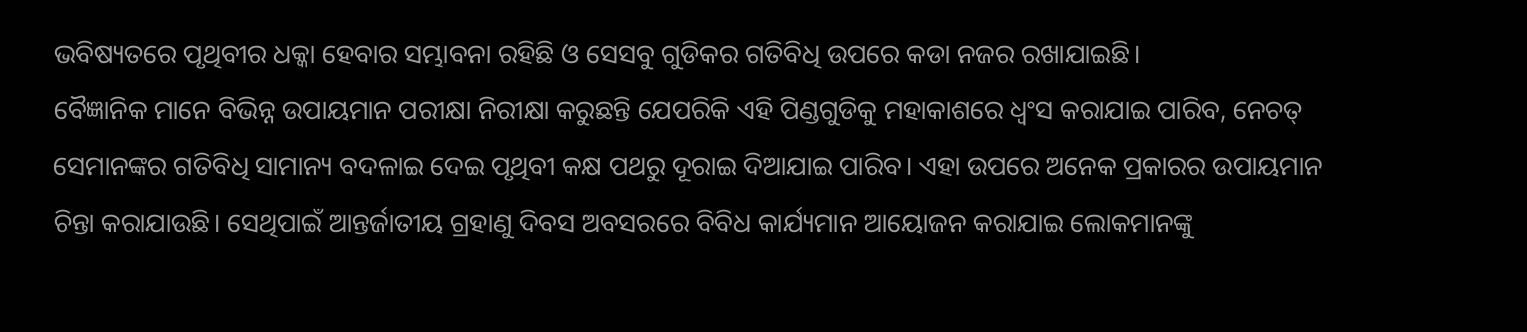ଭବିଷ୍ୟତରେ ପୃଥିବୀର ଧକ୍କା ହେବାର ସମ୍ଭାବନା ରହିଛି ଓ ସେସବୁ ଗୁଡିକର ଗତିବିଧି ଉପରେ କଡା ନଜର ରଖାଯାଇଛି।
ବୈଜ୍ଞାନିକ ମାନେ ବିଭିନ୍ନ ଉପାୟମାନ ପରୀକ୍ଷା ନିରୀକ୍ଷା କରୁଛନ୍ତି ଯେପରିକି ଏହି ପିଣ୍ଡଗୁଡିକୁ ମହାକାଶରେ ଧ୍ଵଂସ କରାଯାଇ ପାରିବ, ନେଚତ୍ ସେମାନଙ୍କର ଗତିବିଧି ସାମାନ୍ୟ ବଦଳାଇ ଦେଇ ପୃଥିବୀ କକ୍ଷ ପଥରୁ ଦୂରାଇ ଦିଆଯାଇ ପାରିବ। ଏହା ଉପରେ ଅନେକ ପ୍ରକାରର ଉପାୟମାନ ଚିନ୍ତା କରାଯାଉଛି। ସେଥିପାଇଁ ଆନ୍ତର୍ଜାତୀୟ ଗ୍ରହାଣୁ ଦିବସ ଅବସରରେ ବିବିଧ କାର୍ଯ୍ୟମାନ ଆୟୋଜନ କରାଯାଇ ଲୋକମାନଙ୍କୁ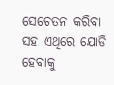ସେଚେତନ କରିବା ସହ ଏଥିରେ ଯୋଡି ହେବାକୁ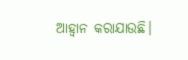ଆହ୍ଵାନ କରାଯାଉଛି।